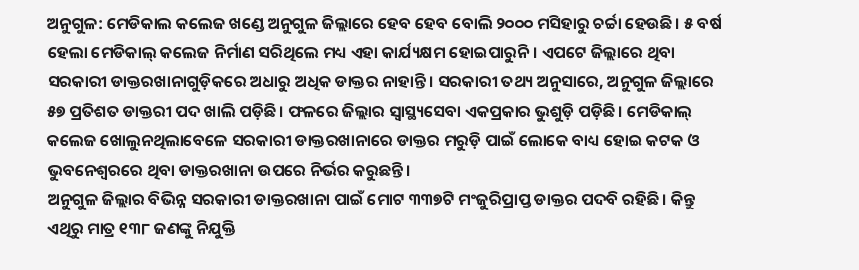ଅନୁଗୁଳ: ମେଡିକାଲ କଲେଜ ଖଣ୍ଡେ ଅନୁଗୁଳ ଜିଲ୍ଲାରେ ହେବ ହେବ ବୋଲି ୨୦୦୦ ମସିହାରୁ ଚର୍ଚ୍ଚା ହେଉଛି। ୫ ବର୍ଷ ହେଲା ମେଡିକାଲ୍ କଲେଜ ନିର୍ମାଣ ସରିଥିଲେ ମଧ୍ୟ ଏହା କାର୍ଯ୍ୟକ୍ଷମ ହୋଇପାରୁନି। ଏପଟେ ଜିଲ୍ଲାରେ ଥିବା ସରକାରୀ ଡାକ୍ତରଖାନାଗୁଡ଼ିକରେ ଅଧାରୁ ଅଧିକ ଡାକ୍ତର ନାହାନ୍ତି। ସରକାରୀ ତଥ୍ୟ ଅନୁସାରେ, ଅନୁଗୁଳ ଜିଲ୍ଲାରେ ୫୭ ପ୍ରତିଶତ ଡାକ୍ତରୀ ପଦ ଖାଲି ପଡ଼ିଛି। ଫଳରେ ଜିଲ୍ଲାର ସ୍ବାସ୍ଥ୍ୟସେବା ଏକପ୍ରକାର ଭୁଶୁଡ଼ି ପଡ଼ିଛି। ମେଡିକାଲ୍ କଲେଜ ଖୋଲୁନଥିଲାବେଳେ ସରକାରୀ ଡାକ୍ତରଖାନାରେ ଡାକ୍ତର ମରୁଡ଼ି ପାଇଁ ଲୋକେ ବାଧ୍ୟ ହୋଇ କଟକ ଓ ଭୁବନେଶ୍ବରରେ ଥିବା ଡାକ୍ତରଖାନା ଉପରେ ନିର୍ଭର କରୁଛନ୍ତି।
ଅନୁଗୁଳ ଜିଲ୍ଲାର ବିଭିନ୍ନ ସରକାରୀ ଡାକ୍ତରଖାନା ପାଇଁ ମୋଟ ୩୩୭ଟି ମଂଜୁରିପ୍ରାପ୍ତ ଡାକ୍ତର ପଦବି ରହିଛି। କିନ୍ତୁ ଏଥିରୁ ମାତ୍ର ୧୩୮ ଜଣଙ୍କୁ ନିଯୁକ୍ତି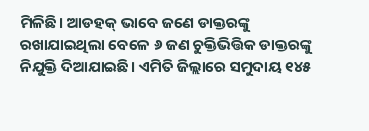ମିଳିଛି। ଆଡହକ୍ ଭାବେ ଜଣେ ଡାକ୍ତରଙ୍କୁ ରଖାଯାଇଥିଲା ବେଳେ ୬ ଜଣ ଚୁକ୍ତିଭିତ୍ତିକ ଡାକ୍ତରଙ୍କୁ ନିଯୁକ୍ତି ଦିଆଯାଇଛି। ଏମିତି ଜିଲ୍ଲାରେ ସମୁଦାୟ ୧୪୫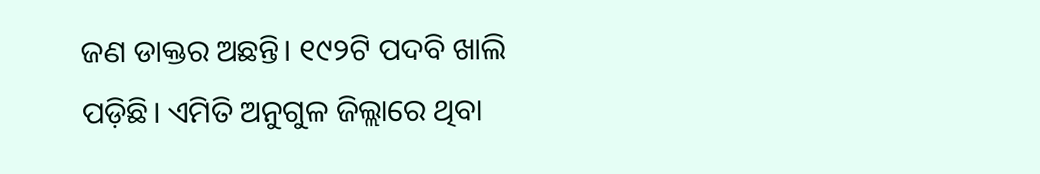ଜଣ ଡାକ୍ତର ଅଛନ୍ତି। ୧୯୨ଟି ପଦବି ଖାଲି ପଡ଼ିଛି। ଏମିତି ଅନୁଗୁଳ ଜିଲ୍ଲାରେ ଥିବା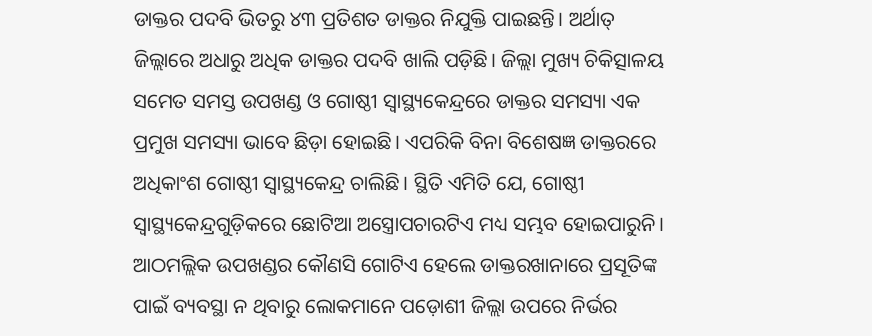ଡାକ୍ତର ପଦବି ଭିତରୁ ୪୩ ପ୍ରତିଶତ ଡାକ୍ତର ନିଯୁକ୍ତି ପାଇଛନ୍ତି। ଅର୍ଥାତ୍ ଜିଲ୍ଲାରେ ଅଧାରୁ ଅଧିକ ଡାକ୍ତର ପଦବି ଖାଲି ପଡ଼ିଛି। ଜିଲ୍ଲା ମୁଖ୍ୟ ଚିକିତ୍ସାଳୟ ସମେତ ସମସ୍ତ ଉପଖଣ୍ଡ ଓ ଗୋଷ୍ଠୀ ସ୍ବାସ୍ଥ୍ୟକେନ୍ଦ୍ରରେ ଡାକ୍ତର ସମସ୍ୟା ଏକ ପ୍ରମୁଖ ସମସ୍ୟା ଭାବେ ଛିଡ଼ା ହୋଇଛି। ଏପରିକି ବିନା ବିଶେଷଜ୍ଞ ଡାକ୍ତରରେ ଅଧିକାଂଶ ଗୋଷ୍ଠୀ ସ୍ବାସ୍ଥ୍ୟକେନ୍ଦ୍ର ଚାଲିଛି। ସ୍ଥିତି ଏମିତି ଯେ, ଗୋଷ୍ଠୀ ସ୍ବାସ୍ଥ୍ୟକେନ୍ଦ୍ରଗୁଡ଼ିକରେ ଛୋଟିଆ ଅସ୍ତ୍ରୋପଚାରଟିଏ ମଧ୍ୟ ସମ୍ଭବ ହୋଇପାରୁନି। ଆଠମଲ୍ଲିକ ଉପଖଣ୍ଡର କୌଣସି ଗୋଟିଏ ହେଲେ ଡାକ୍ତରଖାନାରେ ପ୍ରସୂତିଙ୍କ ପାଇଁ ବ୍ୟବସ୍ଥା ନ ଥିବାରୁ ଲୋକମାନେ ପଡ଼ୋଶୀ ଜିଲ୍ଲା ଉପରେ ନିର୍ଭର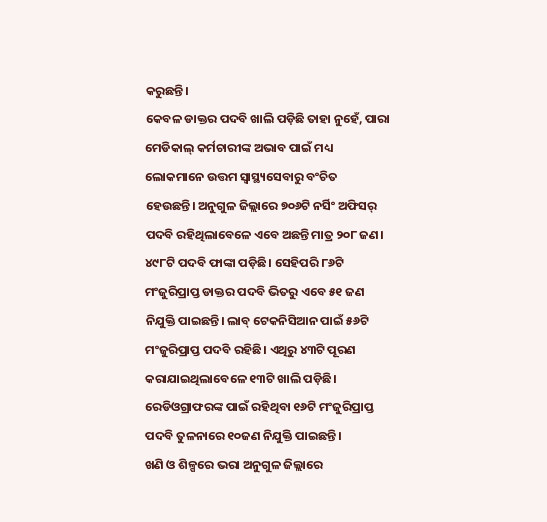କରୁଛନ୍ତି।
କେବଳ ଡାକ୍ତର ପଦବି ଖାଲି ପଡ଼ିଛି ତାହା ନୁହେଁ, ପାରା ମେଡିକାଲ୍ କର୍ମଚାରୀଙ୍କ ଅଭାବ ପାଇଁ ମଧ୍ୟ ଲୋକମାନେ ଉତ୍ତମ ସ୍ବାସ୍ଥ୍ୟସେବାରୁ ବଂଚିତ ହେଉଛନ୍ତି। ଅନୁଗୁଳ ଜିଲ୍ଲାରେ ୭୦୬ଟି ନର୍ସିଂ ଅଫିସର୍ ପଦବି ରହିଥିଲାବେଳେ ଏବେ ଅଛନ୍ତି ମାତ୍ର ୨୦୮ ଜଣ। ୪୯୮ଟି ପଦବି ଫାଙ୍କା ପଡ଼ିଛି। ସେହିପରି ୮୬ଟି ମଂଜୁରିପ୍ରାପ୍ତ ଡାକ୍ତର ପଦବି ଭିତରୁ ଏବେ ୫୧ ଜଣ ନିଯୁକ୍ତି ପାଇଛନ୍ତି। ଲାବ୍ ଟେକନିସିଆନ ପାଇଁ ୫୬ଟି ମଂଜୁରିପ୍ରାପ୍ତ ପଦବି ରହିଛି। ଏଥିରୁ ୪୩ଟି ପୂରଣ କରାଯାଇଥିଲାବେଳେ ୧୩ଟି ଖାଲି ପଡ଼ିଛି। ରେଡିଓଗ୍ରାଫରଙ୍କ ପାଇଁ ରହିଥିବା ୧୬ଟି ମଂଜୁରିପ୍ରାପ୍ତ ପଦବି ତୁଳନାରେ ୧୦ଜଣ ନିଯୁକ୍ତି ପାଇଛନ୍ତି।
ଖଣି ଓ ଶିଳ୍ପରେ ଭରା ଅନୁଗୁଳ ଜିଲ୍ଲାରେ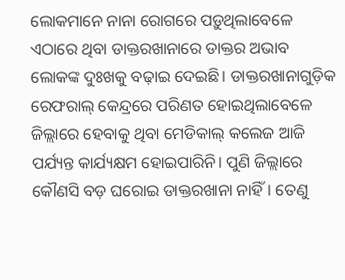ଲୋକମାନେ ନାନା ରୋଗରେ ପଡ଼ୁଥିଲାବେଳେ ଏଠାରେ ଥିବା ଡାକ୍ତରଖାନାରେ ଡାକ୍ତର ଅଭାବ ଲୋକଙ୍କ ଦୁଃଖକୁ ବଢ଼ାଇ ଦେଇଛି। ଡାକ୍ତରଖାନାଗୁଡ଼ିକ ରେଫରାଲ୍ କେନ୍ଦ୍ରରେ ପରିଣତ ହୋଇଥିଲାବେଳେ ଜିଲ୍ଲାରେ ହେବାକୁ ଥିବା ମେଡିକାଲ୍ କଲେଜ ଆଜି ପର୍ଯ୍ୟନ୍ତ କାର୍ଯ୍ୟକ୍ଷମ ହୋଇପାରିନି। ପୁଣି ଜିଲ୍ଲାରେ କୌଣସି ବଡ଼ ଘରୋଇ ଡାକ୍ତରଖାନା ନାହିଁ। ତେଣୁ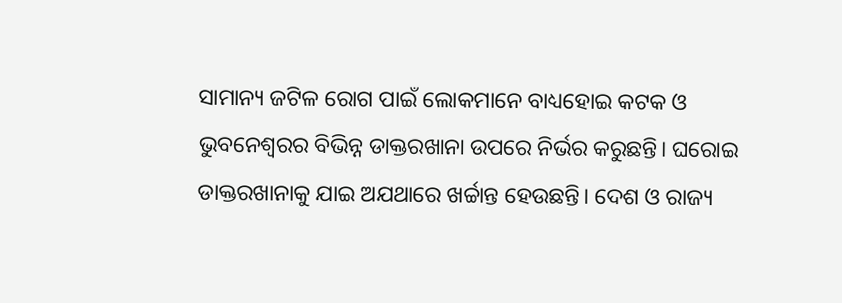ସାମାନ୍ୟ ଜଟିଳ ରୋଗ ପାଇଁ ଲୋକମାନେ ବାଧ୍ୟହୋଇ କଟକ ଓ ଭୁବନେଶ୍ବରର ବିଭିନ୍ନ ଡାକ୍ତରଖାନା ଉପରେ ନିର୍ଭର କରୁଛନ୍ତି। ଘରୋଇ ଡାକ୍ତରଖାନାକୁ ଯାଇ ଅଯଥାରେ ଖର୍ଚ୍ଚାନ୍ତ ହେଉଛନ୍ତି। ଦେଶ ଓ ରାଜ୍ୟ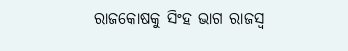ରାଜକୋଷକୁ ସିଂହ ଭାଗ ରାଜସ୍ବ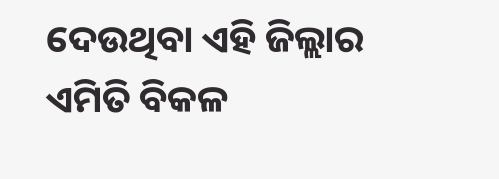ଦେଉଥିବା ଏହି ଜିଲ୍ଲାର ଏମିତି ବିକଳ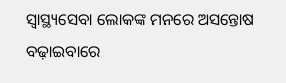ସ୍ବାସ୍ଥ୍ୟସେବା ଲୋକଙ୍କ ମନରେ ଅସନ୍ତୋଷ ବଢ଼ାଇବାରେ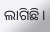ଲାଗିଛି।